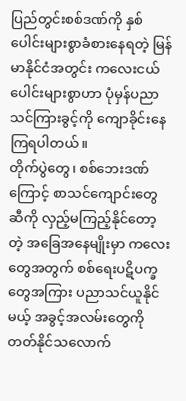ပြည်တွင်းစစ်ဒဏ်ကို နှစ်ပေါင်းများစွာခံစားနေရတဲ့ မြန်မာနိုင်ငံအတွင်း ကလေးငယ်ပေါင်းများစွာဟာ ပုံမှန်ပညာသင်ကြားခွင့်ကို ကျောခိုင်းနေကြရပါတယ်။
တိုက်ပွဲတွေ၊ စစ်ဘေးဒဏ်ကြောင့် စာသင်ကျောင်းတွေဆီကို လှည့်မကြည့်နိုင်တော့တဲ့ အခြေအနေမျိုးမှာ ကလေးတွေအတွက် စစ်ရေးပဋိပက္ခတွေအကြား ပညာသင်ယူနိုင်မယ့် အခွင့်အလမ်းတွေကို တတ်နိုင်သလောက်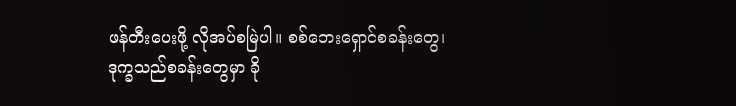ဖန်တီးပေးဖို့ လိုအပ်စမြဲပါ။ စစ်ဘေးရှောင်စခန်းတွေ၊ ဒုက္ခသည်စခန်းတွေမှာ ခို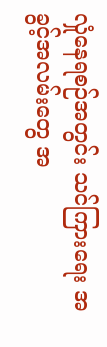လှုံနေရစဉ်အတွင်း သင်ကြားရေး အခွင့်အလမ်းတွေ အ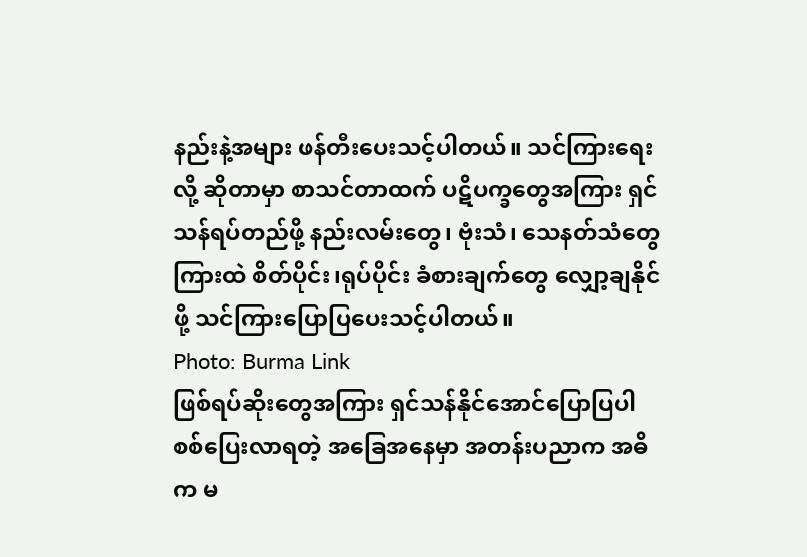နည်းနဲ့အများ ဖန်တီးပေးသင့်ပါတယ်။ သင်ကြားရေးလို့ ဆိုတာမှာ စာသင်တာထက် ပဋိပက္ခတွေအကြား ရှင်သန်ရပ်တည်ဖို့ နည်းလမ်းတွေ၊ ဗုံးသံ၊ သေနတ်သံတွေကြားထဲ စိတ်ပိုင်း၊ရုပ်ပိုင်း ခံစားချက်တွေ လျှော့ချနိုင်ဖို့ သင်ကြားပြောပြပေးသင့်ပါတယ်။
Photo: Burma Link
ဖြစ်ရပ်ဆိုးတွေအကြား ရှင်သန်နိုင်အောင်ပြောပြပါ
စစ်ပြေးလာရတဲ့ အခြေအနေမှာ အတန်းပညာက အဓိက မ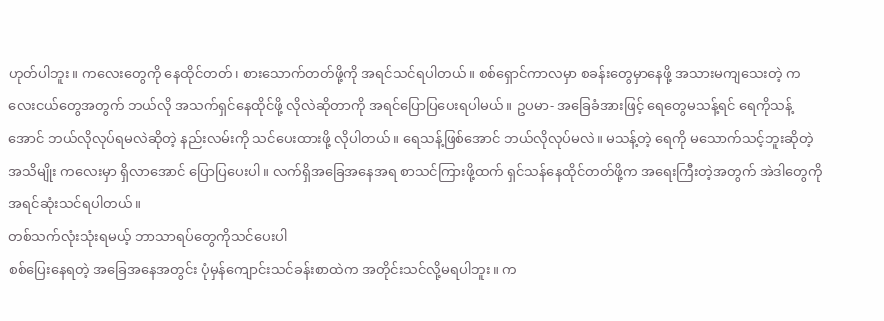ဟုတ်ပါဘူး။ ကလေးတွေကို နေထိုင်တတ်၊ စားသောက်တတ်ဖို့ကို အရင်သင်ရပါတယ်။ စစ်ရှောင်ကာလမှာ စခန်းတွေမှာနေဖို့ အသားမကျသေးတဲ့ ကလေးငယ်တွေအတွက် ဘယ်လို အသက်ရှင်နေထိုင်ဖို့ လိုလဲဆိုတာကို အရင်ပြောပြပေးရပါမယ်။ ဥပမာ- အခြေခံအားဖြင့် ရေတွေမသန့်ရင် ရေကိုသန့်အောင် ဘယ်လိုလုပ်ရမလဲဆိုတဲ့ နည်းလမ်းကို သင်ပေးထားဖို့ လိုပါတယ်။ ရေသန့်ဖြစ်အောင် ဘယ်လိုလုပ်မလဲ။ မသန့်တဲ့ ရေကို မသောက်သင့်ဘူးဆိုတဲ့ အသိမျိုး ကလေးမှာ ရှိလာအောင် ပြောပြပေးပါ။ လက်ရှိအခြေအနေအရ စာသင်ကြားဖို့ထက် ရှင်သန်နေထိုင်တတ်ဖို့က အရေးကြီးတဲ့အတွက် အဲဒါတွေကို အရင်ဆုံးသင်ရပါတယ်။
တစ်သက်လုံးသုံးရမယ့် ဘာသာရပ်တွေကိုသင်ပေးပါ
စစ်ပြေးနေရတဲ့ အခြေအနေအတွင်း ပုံမှန်ကျောင်းသင်ခန်းစာထဲက အတိုင်းသင်လို့မရပါဘူး။ က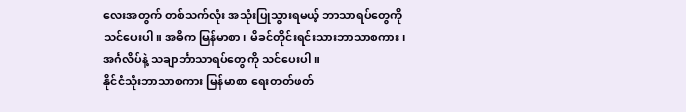လေးအတွက် တစ်သက်လုံး အသုံးပြုသွားရမယ့် ဘာသာရပ်တွေကို သင်ပေးပါ။ အဓိက မြန်မာစာ ၊ မိခင်တိုင်းရင်းသားဘာသာစကား၊ အင်္ဂလိပ်နဲ့ သချာင်္ဘာသာရပ်တွေကို သင်ပေးပါ။
နိုင်ငံသုံးဘာသာစကား မြန်မာစာ ရေးတတ်ဖတ်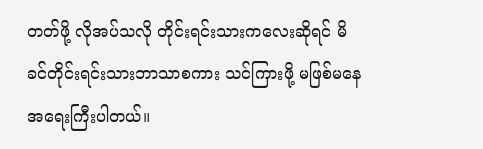တတ်ဖို့ လိုအပ်သလို တိုင်းရင်းသားကလေးဆိုရင် မိခင်တိုင်းရင်းသားဘာသာစကား သင်ကြားဖို့ မဖြစ်မနေအရေးကြီးပါတယ်။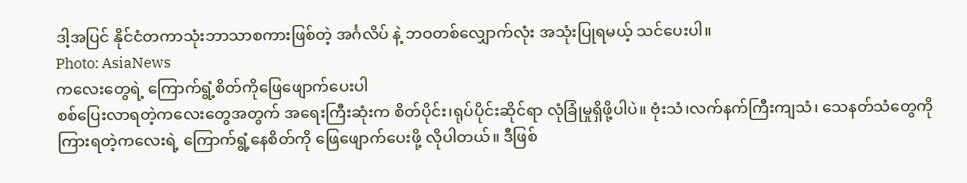ဒါ့အပြင် နိုင်ငံတကာသုံးဘာသာစကားဖြစ်တဲ့ အင်္ဂလိပ် နဲ့ ဘဝတစ်လျှောက်လုံး အသုံးပြုရမယ့် သင်ပေးပါ။
Photo: AsiaNews
ကလေးတွေရဲ့ ကြောက်ရွံ့စိတ်ကိုဖြေဖျောက်ပေးပါ
စစ်ပြေးလာရတဲ့ကလေးတွေအတွက် အရေးကြီးဆုံးက စိတ်ပိုင်း၊ရုပ်ပိုင်းဆိုင်ရာ လုံခြုံမှုရှိဖို့ပါပဲ။ ဗုံးသံ၊လက်နက်ကြီးကျသံ၊ သေနတ်သံတွေကို ကြားရတဲ့ကလေးရဲ့ ကြောက်ရွံ့နေစိတ်ကို ဖြေဖျောက်ပေးဖို့ လိုပါတယ်။ ဒီဖြစ်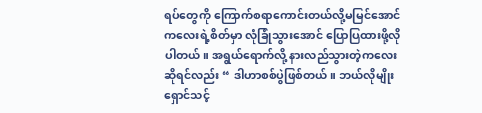ရပ်တွေကို ကြောက်စရာကောင်းတယ်လို့မမြင်အောင် ကလေးရဲ့စိတ်မှာ လုံခြုံသွားအောင် ပြောပြထားဖို့လိုပါတယ်။ အရွယ်ရောက်လို့ နားလည်သွားတဲ့ကလေးဆိုရင်လည်း “ ဒါဟာစစ်ပွဲဖြစ်တယ်။ ဘယ်လိုမျိုးရှောင်သင့်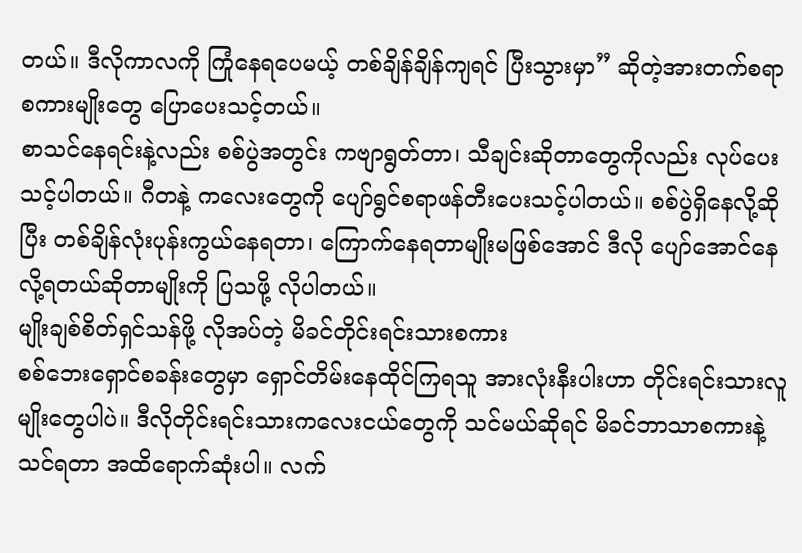တယ်။ ဒီလိုကာလကို ကြုံနေရပေမယ့် တစ်ချိန်ချိန်ကျရင် ပြီးသွားမှာ” ဆိုတဲ့အားတက်စရာစကားမျိုးတွေ ပြောပေးသင့်တယ်။
စာသင်နေရင်းနဲ့လည်း စစ်ပွဲအတွင်း ကဗျာရွတ်တာ၊ သီချင်းဆိုတာတွေကိုလည်း လုပ်ပေးသင့်ပါတယ်။ ဂီတနဲ့ ကလေးတွေကို ပျော်ရွင်စရာဖန်တီးပေးသင့်ပါတယ်။ စစ်ပွဲရှိနေလို့ဆိုပြီး တစ်ချိန်လုံးပုန်းကွယ်နေရတာ၊ ကြောက်နေရတာမျိုးမဖြစ်အောင် ဒီလို ပျော်အောင်နေလို့ရတယ်ဆိုတာမျိုးကို ပြသဖို့ လိုပါတယ်။
မျိုးချစ်စိတ်ရှင်သန်ဖို့ လိုအပ်တဲ့ မိခင်တိုင်းရင်းသားစကား
စစ်ဘေးရှောင်စခန်းတွေမှာ ရှောင်တိမ်းနေထိုင်ကြရသူ အားလုံးနီးပါးဟာ တိုင်းရင်းသားလူမျိုးတွေပါပဲ။ ဒီလိုတိုင်းရင်းသားကလေးငယ်တွေကို သင်မယ်ဆိုရင် မိခင်ဘာသာစကားနဲ့သင်ရတာ အထိရောက်ဆုံးပါ။ လက်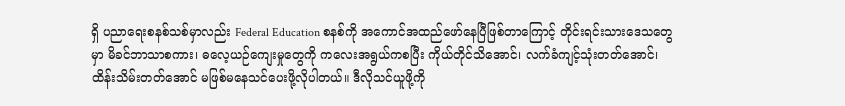ရှိ ပညာရေးစနစ်သစ်မှာလည်း Federal Education စနစ်ကို အကောင်အထည်ဖော်နေပြီဖြစ်တာကြောင့် တိုင်းရင်းသားဒေသတွေမှာ မိခင်ဘာသာစကား၊ ဓလေ့ယဉ်ကျေးမှုတွေကို ကလေးအရွယ်ကစပြီး ကိုယ်တိုင်သိအောင်၊ လက်ခံကျင့်သုံးတတ်အောင်၊ ထိန်းသိမ်းတတ်အောင် မဖြစ်မနေသင်ပေးဖို့လိုပါတယ်။ ဒီလိုသင်ယူဖို့ကို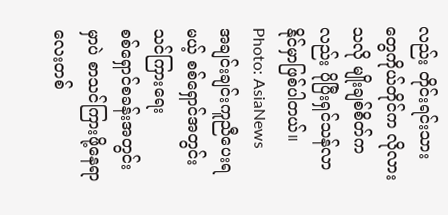လည်း တိုင်းရင်းသားတွေကိုယ်တိုင်က လိုလားသလို မျိုးချစ်စိတ်ကလည်း ပိုပြီးရှင်သန်လာနိုင်မှာဖြစ်ပါတယ်။
Photo: AsiaNews
အချင်းချင်းကူညီပေးရမယ့် စစ်ရှောင်အတွင်းသင်ကြားရေး
စစ်ရှောင်စခန်းအတွင်းမှာပဲ စာသင်ကြားဖို့နေရာလေးတစ်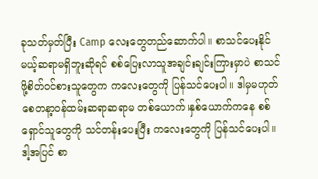ခုသတ်မှတ်ပြီး Camp လေးတွေတည်ဆောက်ပါ။ စာသင်ပေးနိုင်မယ့်ဆရာမရှိဘူးဆိုရင် စစ်ပြေးလာသူအချင်းချင်းကြားမှာပဲ စာသင်ဖို့စိတ်ဝင်စားသူတွေက ကလေးတွေကို ပြန်သင်ပေးပါ။ ဒါမှမဟုတ် စေတနာ့ဝန်ထမ်းဆရာဆရာမ တစ်ယောက်၊နှစ်ယောက်ကနေ စစ်ရှောင်သူတွေကို သင်တန်းပေးပြီး ကလေးတွေကို ပြန်သင်ပေးပါ။ ဒါ့အပြင် စာ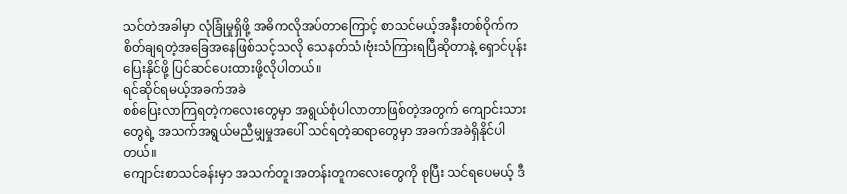သင်တဲအခါမှာ လုံခြုံမှုရှိဖို့ အဓိကလိုအပ်တာကြောင့် စာသင်မယ့်အနီးတစ်ဝိုက်က စိတ်ချရတဲ့အခြေအနေဖြစ်သင့်သလို သေနတ်သံ၊ဗုံးသံကြားရပြီဆိုတာနဲ့ ရှောင်ပုန်းပြေးနိုင်ဖို့ ပြင်ဆင်ပေးထားဖို့လိုပါတယ်။
ရင်ဆိုင်ရမယ့်အခက်အခဲ
စစ်ပြေးလာကြရတဲ့ကလေးတွေမှာ အရွယ်စုံပါလာတာဖြစ်တဲ့အတွက် ကျောင်းသားတွေရဲ့ အသက်အရွယ်မညီမျှမှုအပေါ် သင်ရတဲ့ဆရာတွေမှာ အခက်အခဲရှိနိုင်ပါတယ်။
ကျောင်းစာသင်ခန်းမှာ အသက်တူ၊အတန်းတူကလေးတွေကို စုပြီး သင်ရပေမယ့် ဒီ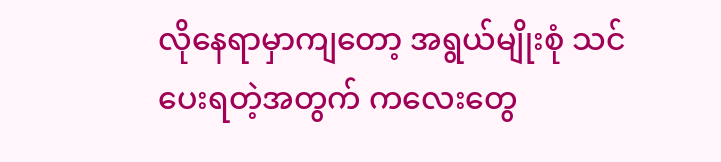လိုနေရာမှာကျတော့ အရွယ်မျိုးစုံ သင်ပေးရတဲ့အတွက် ကလေးတွေ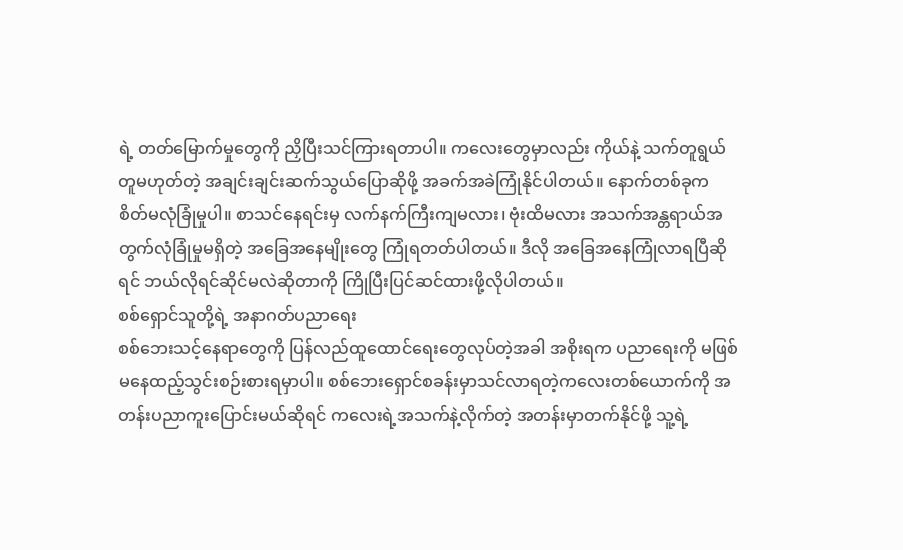ရဲ့ တတ်မြောက်မှုတွေကို ညှိပြီးသင်ကြားရတာပါ။ ကလေးတွေမှာလည်း ကိုယ်နဲ့ သက်တူရွယ်တူမဟုတ်တဲ့ အချင်းချင်းဆက်သွယ်ပြောဆိုဖို့ အခက်အခဲကြုံနိုင်ပါတယ်။ နောက်တစ်ခုက စိတ်မလုံခြုံမှုပါ။ စာသင်နေရင်းမှ လက်နက်ကြီးကျမလား၊ ဗုံးထိမလား အသက်အန္တရာယ်အတွက်လုံခြုံမှုမရှိတဲ့ အခြေအနေမျိုးတွေ ကြုံရတတ်ပါတယ်။ ဒီလို အခြေအနေကြုံလာရပြီဆိုရင် ဘယ်လိုရင်ဆိုင်မလဲဆိုတာကို ကြိုပြီးပြင်ဆင်ထားဖို့လိုပါတယ်။
စစ်ရှောင်သူတို့ရဲ့ အနာဂတ်ပညာရေး
စစ်ဘေးသင့်နေရာတွေကို ပြန်လည်ထူထောင်ရေးတွေလုပ်တဲ့အခါ အစိုးရက ပညာရေးကို မဖြစ်မနေထည့်သွင်းစဉ်းစားရမှာပါ။ စစ်ဘေးရှောင်စခန်းမှာသင်လာရတဲ့ကလေးတစ်ယောက်ကို အတန်းပညာကူးပြောင်းမယ်ဆိုရင် ကလေးရဲ့အသက်နဲ့လိုက်တဲ့ အတန်းမှာတက်နိုင်ဖို့ သူ့ရဲ့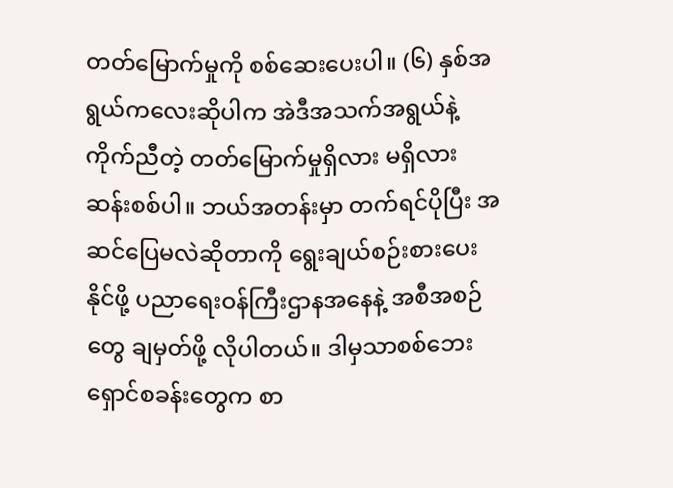တတ်မြောက်မှုကို စစ်ဆေးပေးပါ။ (၆) နှစ်အရွယ်ကလေးဆိုပါက အဲဒီအသက်အရွယ်နဲ့ကိုက်ညီတဲ့ တတ်မြောက်မှုရှိလား မရှိလား ဆန်းစစ်ပါ။ ဘယ်အတန်းမှာ တက်ရင်ပိုပြီး အဆင်ပြေမလဲဆိုတာကို ရွေးချယ်စဉ်းစားပေးနိုင်ဖို့ ပညာရေးဝန်ကြီးဌာနအနေနဲ့ အစီအစဉ်တွေ ချမှတ်ဖို့ လိုပါတယ်။ ဒါမှသာစစ်ဘေးရှောင်စခန်းတွေက စာ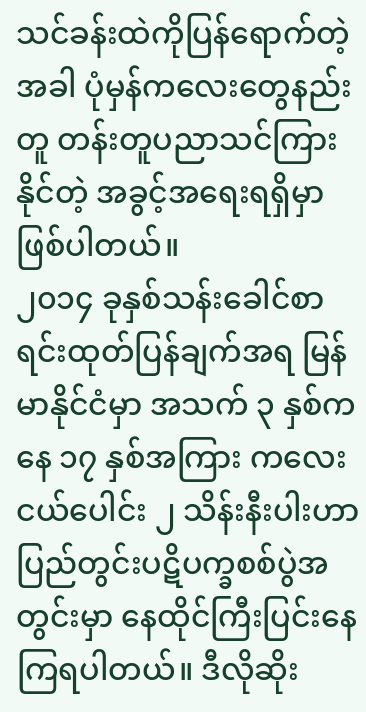သင်ခန်းထဲကိုပြန်ရောက်တဲ့အခါ ပုံမှန်ကလေးတွေနည်းတူ တန်းတူပညာသင်ကြားနိုင်တဲ့ အခွင့်အရေးရရှိမှာဖြစ်ပါတယ်။
၂၀၁၄ ခုနှစ်သန်းခေါင်စာရင်းထုတ်ပြန်ချက်အရ မြန်မာနိုင်ငံမှာ အသက် ၃ နှစ်ကနေ ၁၇ နှစ်အကြား ကလေးငယ်ပေါင်း ၂ သိန်းနီးပါးဟာ ပြည်တွင်းပဋိပက္ခစစ်ပွဲအတွင်းမှာ နေထိုင်ကြီးပြင်းနေကြရပါတယ်။ ဒီလိုဆိုး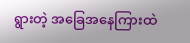ရွားတဲ့ အခြေအနေကြားထဲ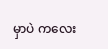မှာပဲ ကလေး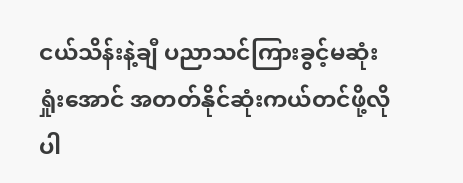ငယ်သိန်းနဲ့ချီ ပညာသင်ကြားခွင့်မဆုံးရှုံးအောင် အတတ်နိုင်ဆုံးကယ်တင်ဖို့လိုပါ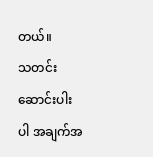တယ်။
သတင်းဆောင်းပါးပါ အချက်အ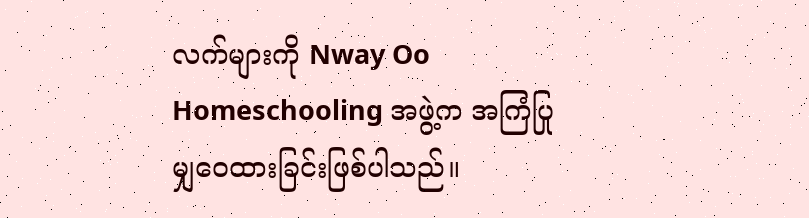လက်များကို Nway Oo Homeschooling အဖွဲ့က အကြံပြုမျှဝေထားခြင်းဖြစ်ပါသည်။